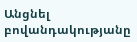Անցնել բովանդակությանը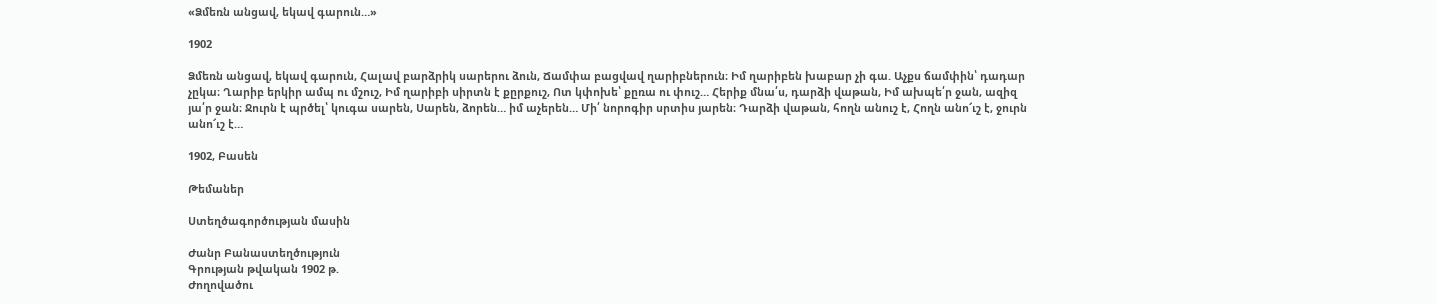«Ձմեռն անցավ, եկավ գարուն…»

1902

Ձմեռն անցավ, եկավ գարուն, Հալավ բարձրիկ սարերու ձուն, Ճամփա բացվավ ղարիբներուն։ Իմ ղարիբեն խաբար չի գա. Աչքս ճամփին՝ դադար չըկա։ Ղարիբ երկիր ամպ ու մշուշ, Իմ ղարիբի սիրտն է քըրքուշ, Ոտ կփոխե՝ քըռա ու փուշ… Հերիք մնա՛ս, դարձի վաթան, Իմ ախպե՛ր ջան, ազիզ յա՛ր ջան։ Ջուրն է պրծել՝ կուգա սարեն, Սարեն, ձորեն… իմ աչերեն… Մի՛ նորոգիր սրտիս յարեն։ Դարձի վաթան, հողն անուշ է, Հողն անո՜ւշ է, ջուրն անո՜ւշ է…

1902, Բասեն

Թեմաներ

Ստեղծագործության մասին

Ժանր Բանաստեղծություն
Գրության թվական 1902 թ.
Ժողովածու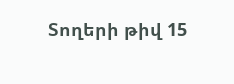Տողերի թիվ 15